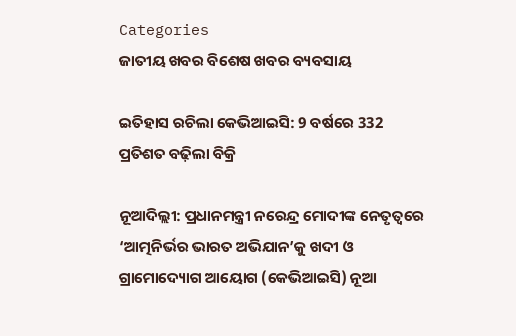Categories
ଜାତୀୟ ଖବର ବିଶେଷ ଖବର ବ୍ୟବସାୟ

ଇତିହାସ ରଚିଲା କେଭିଆଇସି: 9 ବର୍ଷରେ 332 ପ୍ରତିଶତ ବଢ଼ିଲା ବିକ୍ରି

ନୂଆଦିଲ୍ଲୀ: ପ୍ରଧାନମନ୍ତ୍ରୀ ନରେନ୍ଦ୍ର ମୋଦୀଙ୍କ ନେତୃତ୍ୱରେ ‘ଆତ୍ମନିର୍ଭର ଭାରତ ଅଭିଯାନ’କୁ ଖଦୀ ଓ ଗ୍ରାମୋଦ୍ୟୋଗ ଆୟୋଗ (କେଭିଆଇସି) ନୂଆ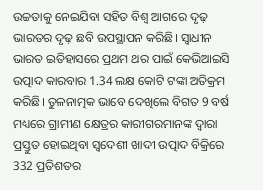ଉଚ୍ଚତାକୁ ନେଇଯିବା ସହିତ ବିଶ୍ୱ ଆଗରେ ଦୃଢ଼ ଭାରତର ଦୃଢ଼ ଛବି ଉପସ୍ଥାପନ କରିଛି। ସ୍ୱାଧୀନ ଭାରତ ଇତିହାସରେ ପ୍ରଥମ ଥର ପାଇଁ କେଭିଆଇସି ଉତ୍ପାଦ କାରବାର 1.34 ଲକ୍ଷ କୋଟି ଟଙ୍କା ଅତିକ୍ରମ କରିଛି। ତୁଳନାତ୍ମକ ଭାବେ ଦେଖିଲେ ବିଗତ 9 ବର୍ଷ ମଧ୍ୟରେ ଗ୍ରାମୀଣ କ୍ଷେତ୍ରର କାରୀଗରମାନଙ୍କ ଦ୍ୱାରା ପ୍ରସ୍ତୁତ ହୋଇଥିବା ସ୍ୱଦେଶୀ ଖାଦୀ ଉତ୍ପାଦ ବିକ୍ରିରେ 332 ପ୍ରତିଶତର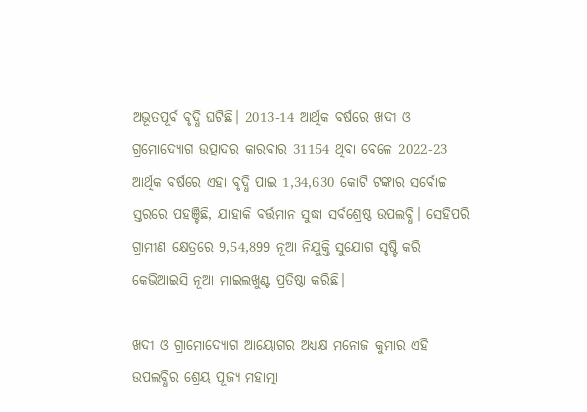ଅଭୂତପୂର୍ବ ବୃଦ୍ଧି ଘଟିଛି। 2013-14 ଆର୍ଥିକ ବର୍ଷରେ ଖଦୀ ଓ ଗ୍ରମୋଦ୍ୟୋଗ ଉତ୍ପାଦର କାରବାର 31154 ଥିବା ବେଳେ 2022-23  ଆର୍ଥିକ ବର୍ଷରେ ଏହା ବୃଦ୍ଧି ପାଇ 1,34,630 କୋଟି ଟଙ୍କାର ସର୍ବୋଚ୍ଚ ସ୍ତରରେ ପହଞ୍ଚିଛି, ଯାହାକି ବର୍ତ୍ତମାନ ସୁଦ୍ଧା ସର୍ବଶ୍ରେଷ୍ଠ ଉପଲବ୍ଧି। ସେହିପରି ଗ୍ରାମୀଣ କ୍ଷେତ୍ରରେ 9,54,899 ନୂଆ ନିଯୁକ୍ତି ସୁଯୋଗ ସୃଷ୍ଟି କରି କେଭିଆଇସି ନୂଆ ମାଇଲଖୁଣ୍ଟ ପ୍ରତିଷ୍ଠା କରିଛି।

ଖଦୀ ଓ ଗ୍ରାମୋଦ୍ୟୋଗ ଆୟୋଗର ଅଧ୍ୟକ୍ଷ ମନୋଜ କୁମାର ଏହି ଉପଲବ୍ଧିର ଶ୍ରେୟ ପୂଜ୍ୟ ମହାତ୍ମା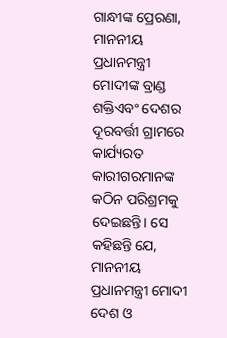ଗାନ୍ଧୀଙ୍କ ପ୍ରେରଣା, ମାନନୀୟ ପ୍ରଧାନମନ୍ତ୍ରୀ ମୋଦୀଙ୍କ ବ୍ରାଣ୍ଡ ଶକ୍ତିଏବଂ ଦେଶର ଦୂରବର୍ତ୍ତୀ ଗ୍ରାମରେ କାର୍ଯ୍ୟରତ କାରୀଗରମାନଙ୍କ କଠିନ ପରିଶ୍ରମକୁ ଦେଇଛନ୍ତି। ସେ କହିଛନ୍ତି ଯେ, ମାନନୀୟ ପ୍ରଧାନମନ୍ତ୍ରୀ ମୋଦୀ ଦେଶ ଓ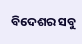ବିଦେଶର ସବୁ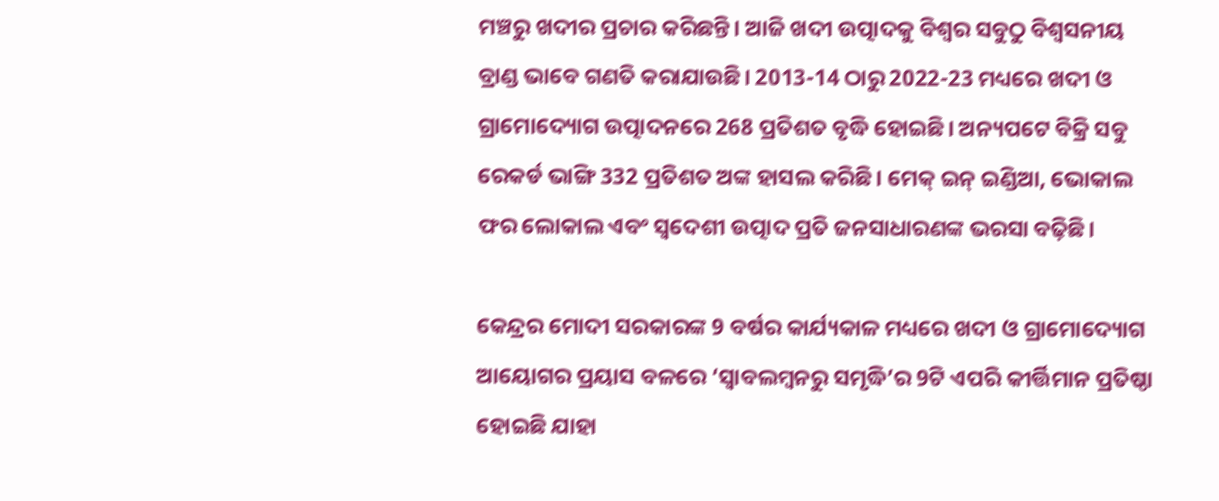ମଞ୍ଚରୁ ଖଦୀର ପ୍ରଚାର କରିଛନ୍ତି। ଆଜି ଖଦୀ ଉତ୍ପାଦକୁ ବିଶ୍ୱର ସବୁଠୁ ବିଶ୍ୱସନୀୟ ବ୍ରାଣ୍ଡ ଭାବେ ଗଣତି କରାଯାଉଛି। 2013-14 ଠାରୁ 2022-23 ମଧ୍ୟରେ ଖଦୀ ଓ ଗ୍ରାମୋଦ୍ୟୋଗ ଉତ୍ପାଦନରେ 268 ପ୍ରତିଶତ ବୃଦ୍ଧି ହୋଇଛି। ଅନ୍ୟପଟେ ବିକ୍ରି ସବୁ ରେକର୍ଡ ଭାଙ୍ଗି 332 ପ୍ରତିଶତ ଅଙ୍କ ହାସଲ କରିଛି। ମେକ୍‌ ଇନ୍‌ ଇଣ୍ଡିଆ, ଭୋକାଲ ଫର ଲୋକାଲ ଏବଂ ସ୍ୱଦେଶୀ ଉତ୍ପାଦ ପ୍ରତି ଜନସାଧାରଣଙ୍କ ଭରସା ବଢ଼ିଛି।

କେନ୍ଦ୍ରର ମୋଦୀ ସରକାରଙ୍କ 9 ବର୍ଷର କାର୍ଯ୍ୟକାଳ ମଧ୍ୟରେ ଖଦୀ ଓ ଗ୍ରାମୋଦ୍ୟୋଗ ଆୟୋଗର ପ୍ରୟାସ ବଳରେ ‘ସ୍ୱାବଲମ୍ବନରୁ ସମୃଦ୍ଧି’ର 9ଟି ଏପରି କୀର୍ତ୍ତିମାନ ପ୍ରତିଷ୍ଠା ହୋଇଛି ଯାହା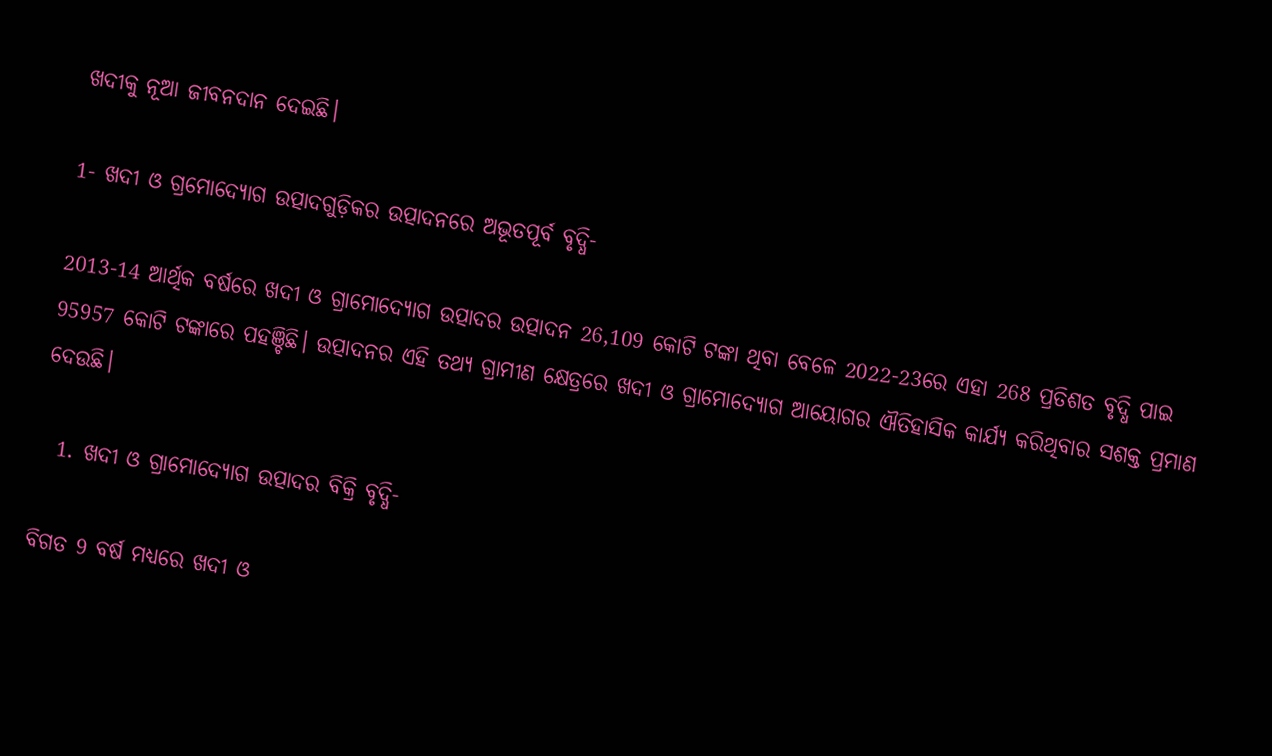ଖଦୀକୁ ନୂଆ ଜୀବନଦାନ ଦେଇଛି।

1- ଖଦୀ ଓ ଗ୍ରମୋଦ୍ୟୋଗ ଉତ୍ପାଦଗୁଡ଼ିକର ଉତ୍ପାଦନରେ ଅଭୂତପୂର୍ବ ବୃଦ୍ଧି-

2013-14 ଆର୍ଥିକ ବର୍ଷରେ ଖଦୀ ଓ ଗ୍ରାମୋଦ୍ୟୋଗ ଉତ୍ପାଦର ଉତ୍ପାଦନ 26,109 କୋଟି ଟଙ୍କା ଥିବା ବେଳେ 2022-23ରେ ଏହା 268 ପ୍ରତିଶତ ବୃଦ୍ଧି ପାଇ 95957 କୋଟି ଟଙ୍କାରେ ପହଞ୍ଚିଛି। ଉତ୍ପାଦନର ଏହି ତଥ୍ୟ ଗ୍ରାମୀଣ କ୍ଷେତ୍ରରେ ଖଦୀ ଓ ଗ୍ରାମୋଦ୍ୟୋଗ ଆୟୋଗର ଐତିହାସିକ କାର୍ଯ୍ୟ କରିଥିବାର ସଶକ୍ତ ପ୍ରମାଣ ଦେଉଛି।

  1. ଖଦୀ ଓ ଗ୍ରାମୋଦ୍ୟୋଗ ଉତ୍ପାଦର ବିକ୍ରି ବୃଦ୍ଧି-

ବିଗତ 9 ବର୍ଷ ମଧ୍ୟରେ ଖଦୀ ଓ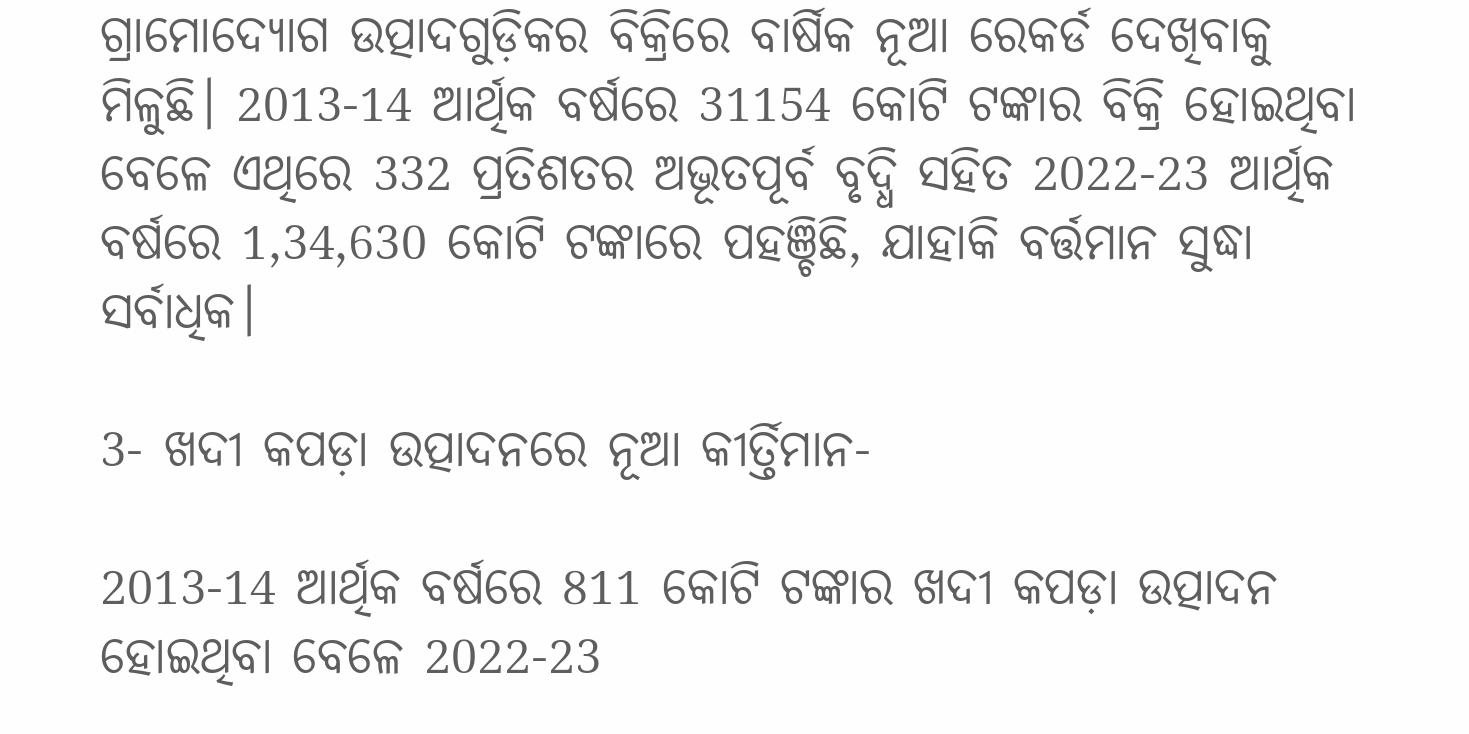ଗ୍ରାମୋଦ୍ୟୋଗ ଉତ୍ପାଦଗୁଡ଼ିକର ବିକ୍ରିରେ ବାର୍ଷିକ ନୂଆ ରେକର୍ଡ ଦେଖିବାକୁ ମିଳୁଛି। 2013-14 ଆର୍ଥିକ ବର୍ଷରେ 31154 କୋଟି ଟଙ୍କାର ବିକ୍ରି ହୋଇଥିବା ବେଳେ ଏଥିରେ 332 ପ୍ରତିଶତର ଅଭୂତପୂର୍ବ ବୃଦ୍ଧି ସହିତ 2022-23 ଆର୍ଥିକ ବର୍ଷରେ 1,34,630 କୋଟି ଟଙ୍କାରେ ପହଞ୍ଚିଛି, ଯାହାକି ବର୍ତ୍ତମାନ ସୁଦ୍ଧା ସର୍ବାଧିକ।

3- ଖଦୀ କପଡ଼ା ଉତ୍ପାଦନରେ ନୂଆ କୀର୍ତ୍ତିମାନ-

2013-14 ଆର୍ଥିକ ବର୍ଷରେ 811 କୋଟି ଟଙ୍କାର ଖଦୀ କପଡ଼ା ଉତ୍ପାଦନ ହୋଇଥିବା ବେଳେ 2022-23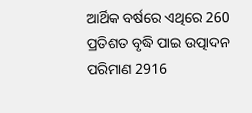ଆର୍ଥିକ ବର୍ଷରେ ଏଥିରେ 260 ପ୍ରତିଶତ ବୃଦ୍ଧି ପାଇ ଉତ୍ପାଦନ ପରିମାଣ 2916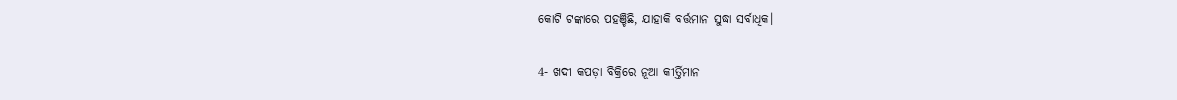କୋଟି ଟଙ୍କାରେ ପହଞ୍ଚିଛି, ଯାହାକି ବର୍ତ୍ତମାନ ସୁଦ୍ଧା ସର୍ବାଧିକ।

4- ଖଦୀ କପଡ଼ା ବିକ୍ରିରେ ନୂଆ କୀର୍ତ୍ତିମାନ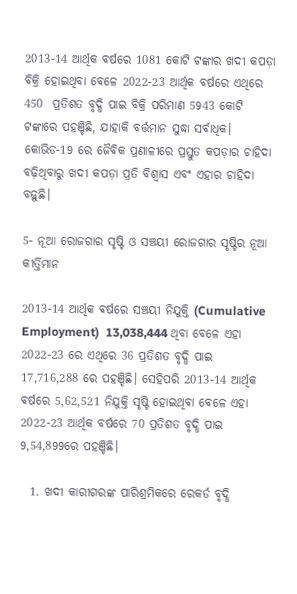2013-14 ଆର୍ଥିକ ବର୍ଷରେ 1081 କୋଟି ଟଙ୍କାର ଖଦୀ କପଡ଼ା ବିକ୍ରି ହୋଇଥିବା ବେଳେ 2022-23 ଆର୍ଥିକ ବର୍ଷରେ ଏଥିରେ 450  ପ୍ରତିଶତ ବୃଦ୍ଧି ପାଇ ବିକ୍ରି ପରିମାଣ 5943 କୋଟି ଟଙ୍କାରେ ପହଞ୍ଚିଛି, ଯାହାକି ବର୍ତ୍ତମାନ ସୁଦ୍ଧା ସର୍ବାଧିକ। କୋଭିଡ-19 ରେ ଜୈବିକ ପ୍ରଣାଳୀରେ ପ୍ରସ୍ତୁତ କପଡ଼ାର ଚାହିଦା ବଢ଼ିଥିବାରୁ ଖଦୀ କପଡ଼ା ପ୍ରତି ବିଶ୍ୱାସ ଏବଂ ଏହାର ଚାହିଦା ବଢ଼ୁଛି।

5- ନୂଆ ରୋଜଗାର ସୃଷ୍ଟି ଓ ସଞ୍ଚୟୀ ରୋଜଗାର ସୃଷ୍ଟିର ନୂଆ କୀର୍ତ୍ତିମାନ

2013-14 ଆର୍ଥିକ ବର୍ଷରେ ସଞ୍ଚୟୀ ନିଯୁକ୍ତି (Cumulative Employment)  13,038,444 ଥିବା ବେଳେ ଏହା 2022-23 ରେ ଏଥିରେ 36 ପ୍ରତିଶତ ବୃଦ୍ଧି ପାଇ 17,716,288 ରେ ପହଞ୍ଚିଛି। ସେହିପରି 2013-14 ଆର୍ଥିକ ବର୍ଷରେ 5,62,521 ନିଯୁକ୍ତି ସୃଷ୍ଟି ହୋଇଥିବା ବେଳେ ଏହା 2022-23 ଆର୍ଥିକ ବର୍ଷରେ 70 ପ୍ରତିଶତ ବୃଦ୍ଧି ପାଇ 9,54,899ରେ ପହଞ୍ଚିଛି।

  1. ଖଦୀ କାରୀଗରଙ୍କ ପାରିଶ୍ରମିକରେ ରେକର୍ଡ ବୃଦ୍ଧି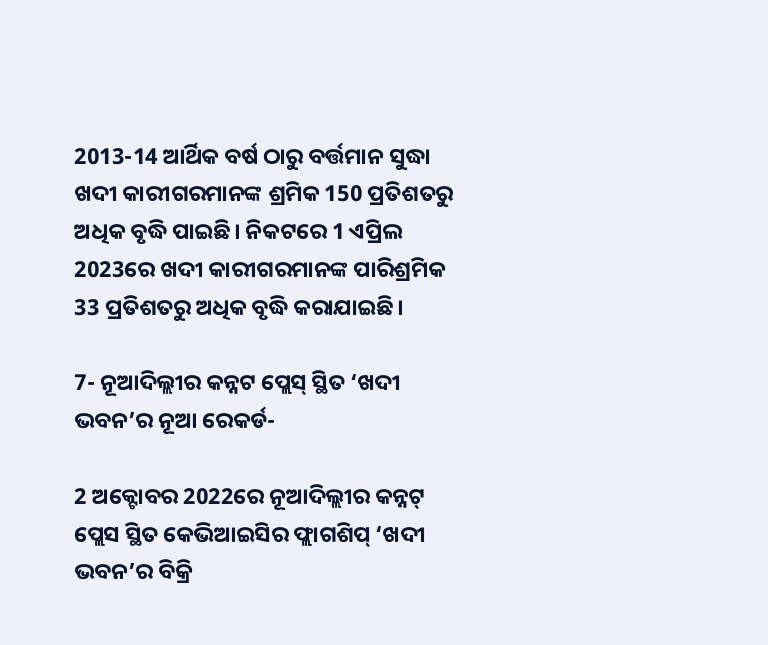2013-14 ଆର୍ଥିକ ବର୍ଷ ଠାରୁ ବର୍ତ୍ତମାନ ସୁଦ୍ଧା ଖଦୀ କାରୀଗରମାନଙ୍କ ଶ୍ରମିକ 150 ପ୍ରତିଶତରୁ ଅଧିକ ବୃଦ୍ଧି ପାଇଛି। ନିକଟରେ 1 ଏପ୍ରିଲ 2023ରେ ଖଦୀ କାରୀଗରମାନଙ୍କ ପାରିଶ୍ରମିକ 33 ପ୍ରତିଶତରୁ ଅଧିକ ବୃଦ୍ଧି କରାଯାଇଛି।

7- ନୂଆଦିଲ୍ଲୀର କନ୍ନଟ ପ୍ଲେସ୍‌ ସ୍ଥିତ ‘ଖଦୀ ଭବନ’ର ନୂଆ ରେକର୍ଡ-

2 ଅକ୍ଟୋବର 2022ରେ ନୂଆଦିଲ୍ଲୀର କନ୍ନଟ୍‌ ପ୍ଲେସ ସ୍ଥିତ କେଭିଆଇସିର ଫ୍ଲାଗଶିପ୍‌ ‘ଖଦୀ ଭବନ’ର ବିକ୍ରି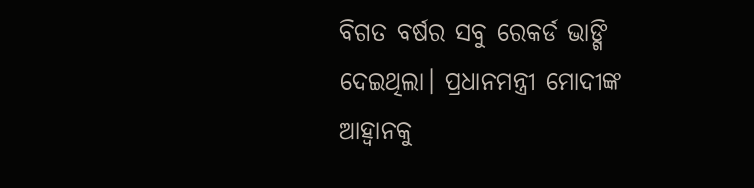ବିଗତ ବର୍ଷର ସବୁ ରେକର୍ଡ ଭାଙ୍ଗି ଦେଇଥିଲା। ପ୍ରଧାନମନ୍ତ୍ରୀ ମୋଦୀଙ୍କ ଆହ୍ୱାନକୁ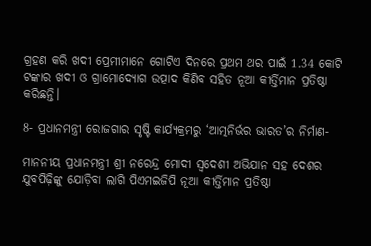ଗ୍ରହଣ କରି ଖଦୀ ପ୍ରେମୀମାନେ ଗୋଟିଏ ଦିନରେ ପ୍ରଥମ ଥର ପାଇଁ 1.34 କୋଟି ଟଙ୍କାର ଖଦୀ ଓ ଗ୍ରାମୋଦ୍ୟୋଗ ଉତ୍ପାଦ କିଣିବ ସହିତ ନୂଆ କୀର୍ତ୍ତିମାନ ପ୍ରତିଷ୍ଠା କରିଛନ୍ତି।

8- ପ୍ରଧାନମନ୍ତ୍ରୀ ରୋଜଗାର ସୃଷ୍ଟି କାର୍ଯ୍ୟକ୍ରମରୁ ‘ଆତ୍ମନିର୍ଭର ଭାରତ’ର ନିର୍ମାଣ-

ମାନନୀୟ ପ୍ରଧାନମନ୍ତ୍ରୀ ଶ୍ରୀ ନରେନ୍ଦ୍ର ମୋଦୀ ସ୍ୱଦେଶୀ ଅଭିଯାନ ସହ ଦେଶର ଯୁବପିଢ଼ିଙ୍କୁ ଯୋଡ଼ିବା ଲାଗି ପିଏମଇଜିପି ନୂଆ କୀର୍ତ୍ତିମାନ ପ୍ରତିଷ୍ଠା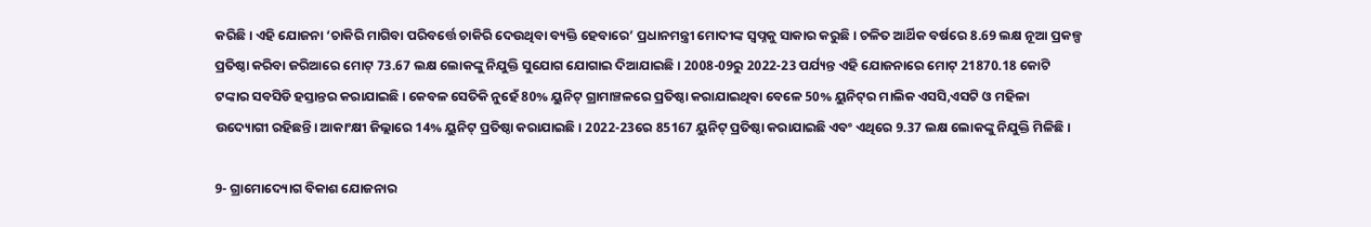କରିଛି। ଏହି ଯୋଜନା ‘ଚାକିରି ମାଗିବା ପରିବର୍ତ୍ତେ ଚାକିରି ଦେଉଥିବା ବ୍ୟକ୍ତି ହେବାରେ’ ପ୍ରଧାନମନ୍ତ୍ରୀ ମୋଦୀଙ୍କ ସ୍ୱପ୍ନକୁ ସାକାର କରୁଛି। ଚଳିତ ଆର୍ଥିକ ବର୍ଷରେ 8.69 ଲକ୍ଷ ନୂଆ ପ୍ରକଳ୍ପ ପ୍ରତିଷ୍ଠା କରିବା ଜରିଆରେ ମୋଟ୍‌ 73.67 ଲକ୍ଷ ଲୋକଙ୍କୁ ନିଯୁକ୍ତି ସୁଯୋଗ ଯୋଗାଇ ଦିଆଯାଇଛି। 2008-09ରୁ 2022-23 ପର୍ଯ୍ୟନ୍ତ ଏହି ଯୋଜନାରେ ମୋଟ୍‌ 21870.18 କୋଟି ଟଙ୍କାର ସବସିଡି ହସ୍ତାନ୍ତର କରାଯାଇଛି। କେବଳ ସେତିକି ନୁହେଁ 80% ୟୁନିଟ୍‌ ଗ୍ରାମାଞ୍ଚଳରେ ପ୍ରତିଷ୍ଠା କରାଯାଇଥିବା ବେଳେ 50% ୟୁନିଟ୍‌ର ମାଲିକ ଏସସି,ଏସଟି ଓ ମହିଳା ଉଦ୍ୟୋଗୀ ରହିଛନ୍ତି। ଆକାଂକ୍ଷୀ ଜିଲ୍ଲାରେ 14% ୟୁନିଟ୍‌ ପ୍ରତିଷ୍ଠା କରାଯାଇଛି । 2022-23ରେ 85167 ୟୁନିଟ୍‌ ପ୍ରତିଷ୍ଠା କରାଯାଇଛି ଏବଂ ଏଥିରେ 9.37 ଲକ୍ଷ ଲୋକଙ୍କୁ ନିଯୁକ୍ତି ମିଳିଛି।

9- ଗ୍ରାମୋଦ୍ୟୋଗ ବିକାଶ ଯୋଜନାର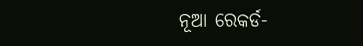ନୂଆ ରେକର୍ଡ-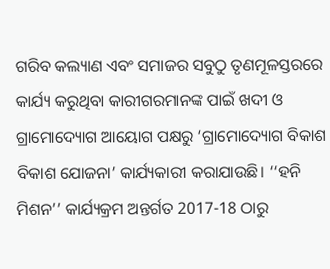ଗରିବ କଲ୍ୟାଣ ଏବଂ ସମାଜର ସବୁଠୁ ତୃଣମୂଳସ୍ତରରେ କାର୍ଯ୍ୟ କରୁଥିବା କାରୀଗରମାନଙ୍କ ପାଇଁ ଖଦୀ ଓ ଗ୍ରାମୋଦ୍ୟୋଗ ଆୟୋଗ ପକ୍ଷରୁ ‘ଗ୍ରାମୋଦ୍ୟୋଗ ବିକାଶ ବିକାଶ ଯୋଜନା’ କାର୍ଯ୍ୟକାରୀ କରାଯାଉଛି। ‘‘ହନି ମିଶନ’’ କାର୍ଯ୍ୟକ୍ରମ ଅନ୍ତର୍ଗତ 2017-18 ଠାରୁ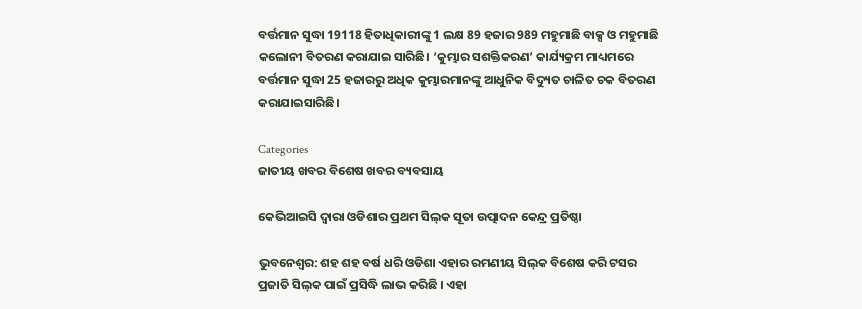ବର୍ତ୍ତମାନ ସୁଦ୍ଧା 19118 ହିତାଧିକାରୀଙ୍କୁ 1 ଲକ୍ଷ 89 ହଜାର 989 ମହୁମାଛି ବାକ୍ସ ଓ ମହୁମାଛି କଲୋନୀ ବିତରଣ କରାଯାଇ ସାରିଛି। ‘କୁମ୍ଭାର ସଶକ୍ତିକରଣ’ କାର୍ଯ୍ୟକ୍ରମ ମାଧ୍ୟମରେ ବର୍ତ୍ତମାନ ସୁଦ୍ଧା 25 ହଜାରରୁ ଅଧିକ କୁମ୍ଭାରମାନଙ୍କୁ ଆଧୁନିକ ବିଦ୍ୟୁତ ଚାଳିତ ଚକ ବିତରଣ କରାଯାଇସାରିଛି।

Categories
ଜାତୀୟ ଖବର ବିଶେଷ ଖବର ବ୍ୟବସାୟ

କେଭିଆଇସି ଦ୍ୱାରା ଓଡିଶାର ପ୍ରଥମ ସିଲ୍‌କ ସୂତା ଉତ୍ପାଦନ କେନ୍ଦ୍ର ପ୍ରତିଷ୍ଠା

ଭୁବନେଶ୍ବର: ଶହ ଶହ ବର୍ଷ ଧରି ଓଡିଶା ଏହାର ରମଣୀୟ ସିଲ୍‌କ ବିଶେଷ କରି ଟସର ପ୍ରଜାତି ସିଲ୍‌କ ପାଇଁ ପ୍ରସିଦ୍ଧି ଲାଭ କରିଛି । ଏହା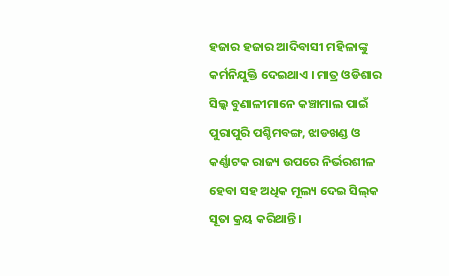ହଜାର ହଜାର ଆଦିବାସୀ ମହିଳାଙ୍କୁ କର୍ମନିଯୁକ୍ତି ଦେଇଥାଏ । ମାତ୍ର ଓଡିଶାର ସିଲ୍କ ବୁଣାଳୀମାନେ କଞ୍ଚାମାଲ ପାଇଁ ପୁରାପୁରି ପଶ୍ଚିମବଙ୍ଗ, ଝାଡଖଣ୍ଡ ଓ କର୍ଣ୍ଣାଟକ ରାଜ୍ୟ ଉପରେ ନିର୍ଭରଶୀଳ ହେବା ସହ ଅଧିକ ମୂଲ୍ୟ ଦେଇ ସିଲ୍‌କ ସୂତା କ୍ରୟ କରିଥାନ୍ତି ।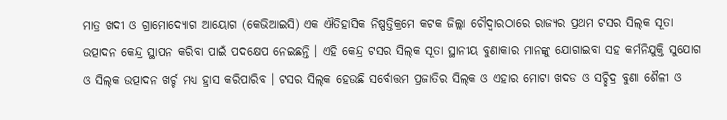ମାତ୍ର ଖଦୀ ଓ ଗ୍ରାମୋଦ୍ୟୋଗ ଆୟୋଗ (କେଭିଆଇସି) ଏକ ଐତିହାସିକ ନିଷ୍ପତ୍ତିକ୍ରମେ କଟକ ଜିଲ୍ଲା ଚୌଦ୍ୱାରଠାରେ ରାଜ୍ୟର ପ୍ରଥମ ଟସର ସିଲ୍‌କ ସୂତା ଉତ୍ପାଦନ କେନ୍ଦ୍ର ସ୍ଥାପନ କରିବା ପାଇଁ ପଦକ୍ଷେପ ନେଇଛନ୍ତି । ଏହି କେନ୍ଦ୍ର ଟସର ସିଲ୍‌କ ସୂତା ସ୍ଥାନୀୟ ବୁଣାକାର ମାନଙ୍କୁ ଯୋଗାଇବା ସହ କର୍ମନିଯୁକ୍ତି ସୁଯୋଗ ଓ ସିଲ୍‌କ ଉତ୍ପାଦନ ଖର୍ଚ୍ଚ ମଧ୍ୟ ହ୍ରାସ କରିପାରିବ । ଟସର ସିଲ୍‌କ ହେଉଛି ସର୍ବୋତ୍ତମ ପ୍ରଜାତିର ସିଲ୍‌କ ଓ ଏହାର ମୋଟା ଖଦଡ ଓ ସଚ୍ଛିଦ୍ର ବୁଣା ଶୈଳୀ ଓ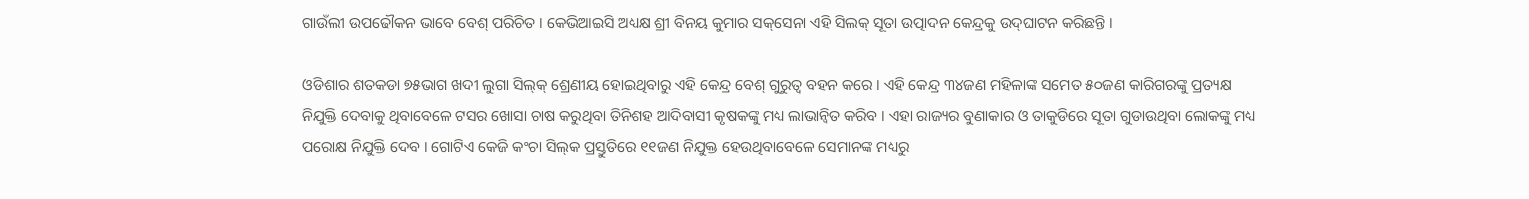ଗାଉଁଲୀ ଉପଢୌକନ ଭାବେ ବେଶ୍ ପରିଚିତ । କେଭିଆଇସି ଅଧ୍ୟକ୍ଷ ଶ୍ରୀ ବିନୟ କୁମାର ସକ୍‌ସେନା ଏହି ସିଲକ୍ ସୂତା ଉତ୍ପାଦନ କେନ୍ଦ୍ରକୁ ଉଦ୍‌ଘାଟନ କରିଛନ୍ତି ।

ଓଡିଶାର ଶତକଡା ୭୫ଭାଗ ଖଦୀ ଲୁଗା ସିଲ୍‌କ୍ ଶ୍ରେଣୀୟ ହୋଇଥିବାରୁ ଏହି କେନ୍ଦ୍ର ବେଶ୍ ଗୁରୁତ୍ୱ ବହନ କରେ । ଏହି କେନ୍ଦ୍ର ୩୪ଜଣ ମହିଳାଙ୍କ ସମେତ ୫୦ଜଣ କାରିଗରଙ୍କୁ ପ୍ରତ୍ୟକ୍ଷ ନିଯୁକ୍ତି ଦେବାକୁ ଥିବାବେଳେ ଟସର ଖୋସା ଚାଷ କରୁଥିବା ତିନିଶହ ଆଦିବାସୀ କୃଷକଙ୍କୁ ମଧ୍ୟ ଲାଭାନ୍ୱିତ କରିବ । ଏହା ରାଜ୍ୟର ବୁଣାକାର ଓ ତାକୁଡିରେ ସୂତା ଗୁଡାଉଥିବା ଲୋକଙ୍କୁ ମଧ୍ୟ ପରୋକ୍ଷ ନିଯୁକ୍ତି ଦେବ । ଗୋଟିଏ କେଜି କଂଚା ସିଲ୍‌କ ପ୍ରସ୍ତୁତିରେ ୧୧ଜଣ ନିଯୁକ୍ତ ହେଉଥିବାବେଳେ ସେମାନଙ୍କ ମଧ୍ୟରୁ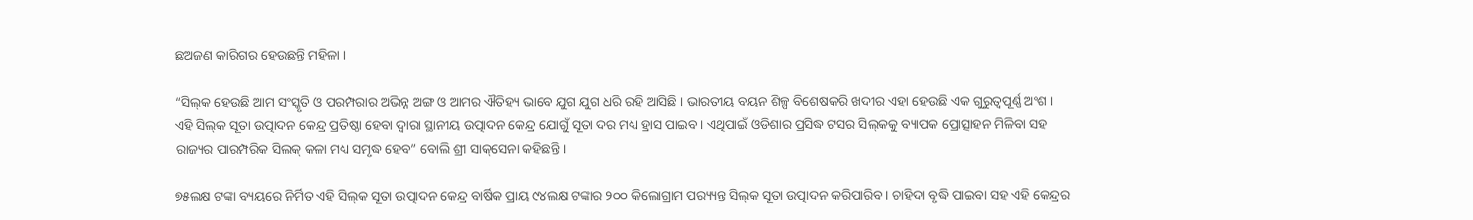ଛଅଜଣ କାରିଗର ହେଉଛନ୍ତି ମହିଳା ।

“ସିଲ୍‌କ ହେଉଛି ଆମ ସଂସ୍କୃତି ଓ ପରମ୍ପରାର ଅଭିନ୍ନ ଅଙ୍ଗ ଓ ଆମର ଐତିହ୍ୟ ଭାବେ ଯୁଗ ଯୁଗ ଧରି ରହି ଆସିଛି । ଭାରତୀୟ ବୟନ ଶିଳ୍ପ ବିଶେଷକରି ଖଦୀର ଏହା ହେଉଛି ଏକ ଗୁରୁତ୍ୱପୂର୍ଣ୍ଣ ଅଂଶ । ଏହି ସିଲ୍‌କ ସୂତା ଉତ୍ପାଦନ କେନ୍ଦ୍ର ପ୍ରତିଷ୍ଠା ହେବା ଦ୍ୱାରା ସ୍ଥାନୀୟ ଉତ୍ପାଦନ କେନ୍ଦ୍ର ଯୋଗୁଁ ସୂତା ଦର ମଧ୍ୟ ହ୍ରାସ ପାଇବ । ଏଥିପାଇଁ ଓଡିଶାର ପ୍ରସିଦ୍ଧ ଟସର ସିଲ୍‌କକୁ ବ୍ୟାପକ ପ୍ରୋତ୍ସାହନ ମିଳିବା ସହ ରାଜ୍ୟର ପାରମ୍ପରିକ ସିଲକ୍ କଳା ମଧ୍ୟ ସମୃଦ୍ଧ ହେବ” ବୋଲି ଶ୍ରୀ ସାକ୍‌ସେନା କହିଛନ୍ତି ।

୭୫ଲକ୍ଷ ଟଙ୍କା ବ୍ୟୟରେ ନିର୍ମିତ ଏହି ସିଲ୍‌କ ସୂତା ଉତ୍ପାଦନ କେନ୍ଦ୍ର ବାର୍ଷିକ ପ୍ରାୟ ୯୪ଲକ୍ଷ ଟଙ୍କାର ୨୦୦ କିଲୋଗ୍ରାମ ପର‌୍ୟ୍ୟନ୍ତ ସିଲ୍‌କ ସୂତା ଉତ୍ପାଦନ କରିପାରିବ । ଚାହିଦା ବୃଦ୍ଧି ପାଇବା ସହ ଏହି କେନ୍ଦ୍ରର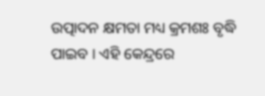ଉତ୍ପାଦନ କ୍ଷମତା ମଧ୍ୟ କ୍ରମଶଃ ବୃଦ୍ଧି ପାଇବ । ଏହି କେନ୍ଦ୍ରରେ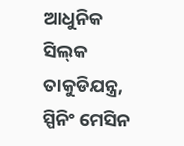ଆଧୁନିକ ସିଲ୍‌କ ତାକୁଡିଯନ୍ତ୍ର, ସ୍ପିନିଂ ମେସିନ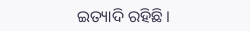ଇତ୍ୟାଦି ରହିଛି ।